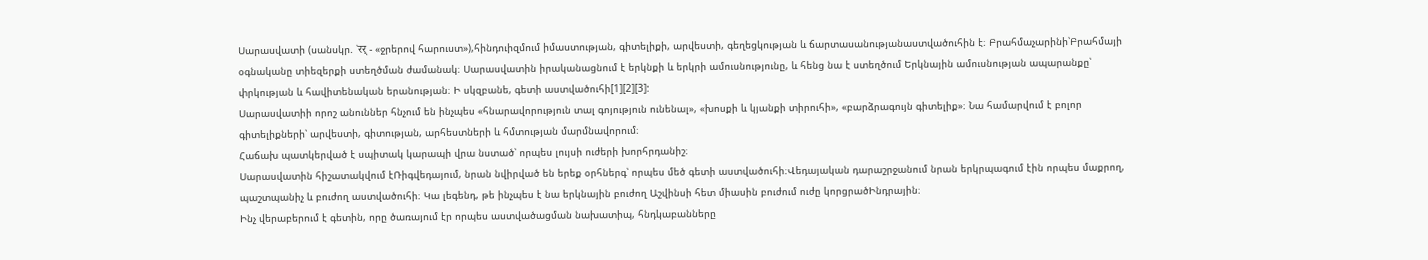Սարասվատի (սանսկր. ՝रर् - «ջրերով հարուստ»),հինդուիզմում իմաստության, գիտելիքի, արվեստի, գեղեցկության և ճարտասանությանաստվածուհին է։ Բրահմաչարինի՝Բրահմայի օգնականը տիեզերքի ստեղծման ժամանակ։ Սարասվատին իրականացնում է երկնքի և երկրի ամուսնությունը, և հենց նա է ստեղծում Երկնային ամուսնության ապարանքը՝ փրկության և հավիտենական երանության։ Ի սկզբանե, գետի աստվածուհի[1][2][3]:
Սարասվատիի որոշ անուններ հնչում են ինչպես «հնարավորություն տալ գոյություն ունենալ», «խոսքի և կյանքի տիրուհի», «բարձրագույն գիտելիք»։ Նա համարվում է բոլոր գիտելիքների՝ արվեստի, գիտության, արհեստների և հմտության մարմնավորում։
Հաճախ պատկերված է սպիտակ կարապի վրա նստած՝ որպես լույսի ուժերի խորհրդանիշ։
Սարասվատին հիշատակվում էՌիգվեդայում, նրան նվիրված են երեք օրհներգ՝ որպես մեծ գետի աստվածուհի։Վեդայական դարաշրջանում նրան երկրպագում էին որպես մաքրող, պաշտպանիչ և բուժող աստվածուհի։ Կա լեգենդ, թե ինչպես է նա երկնային բուժող Աշվինսի հետ միասին բուժում ուժը կորցրածԻնդրային։
Ինչ վերաբերում է գետին, որը ծառայում էր որպես աստվածացման նախատիպ, հնդկաբանները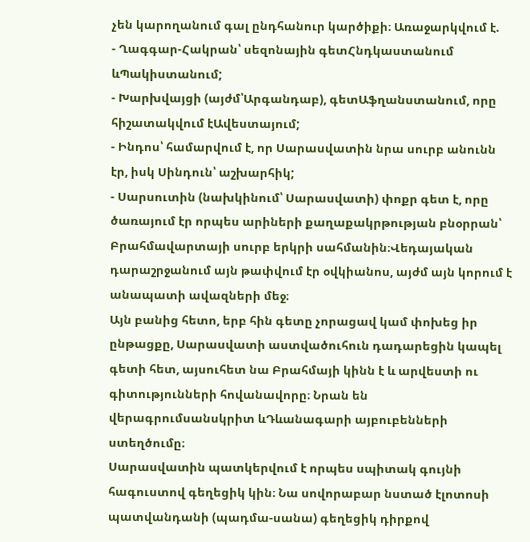չեն կարողանում գալ ընդհանուր կարծիքի։ Առաջարկվում է.
- Ղագգար-Հակրան՝ սեզոնային գետՀնդկաստանում ևՊակիստանում;
- Խարխվայցի (այժմ՝Արգանդաբ), գետԱֆղանստանում, որը հիշատակվում էԱվեստայում;
- Ինդոս՝ համարվում է, որ Սարասվատին նրա սուրբ անունն էր, իսկ Սինդուն՝ աշխարհիկ;
- Սարսուտին (նախկինում՝ Սարասվատի) փոքր գետ է, որը ծառայում էր որպես արիների քաղաքակրթության բնօրրան՝ Բրահմավարտայի սուրբ երկրի սահմանին։Վեդայական դարաշրջանում այն թափվում էր օվկիանոս, այժմ այն կորում է անապատի ավազների մեջ։
Այն բանից հետո, երբ հին գետը չորացավ կամ փոխեց իր ընթացքը, Սարասվատի աստվածուհուն դադարեցին կապել գետի հետ, այսուհետ նա Բրահմայի կինն է և արվեստի ու գիտությունների հովանավորը։ Նրան են վերագրումսանսկրիտ ևԴևանագարի այբուբենների ստեղծումը։
Սարասվատին պատկերվում է որպես սպիտակ գույնի հագուստով գեղեցիկ կին։ Նա սովորաբար նստած էլոտոսի պատվանդանի (պադմա-սանա) գեղեցիկ դիրքով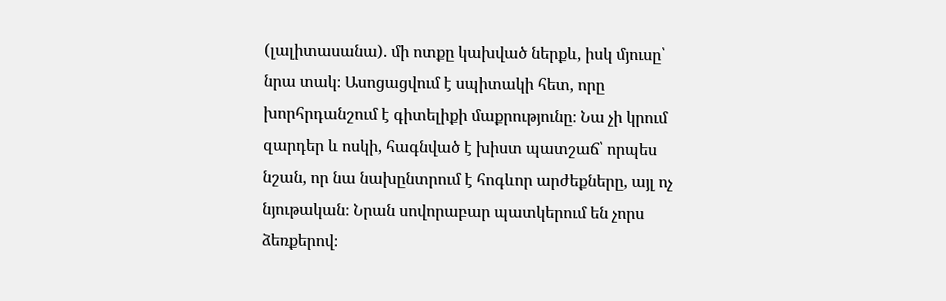(լալիտասանա). մի ոտքը կախված ներքև, իսկ մյուսը՝ նրա տակ։ Ասոցացվում է սպիտակի հետ, որը խորհրդանշում է գիտելիքի մաքրությունը։ Նա չի կրում զարդեր և ոսկի, հագնված է խիստ պատշաճ՝ որպես նշան, որ նա նախընտրում է հոգևոր արժեքները, այլ ոչ նյութական։ Նրան սովորաբար պատկերում են չորս ձեռքերով։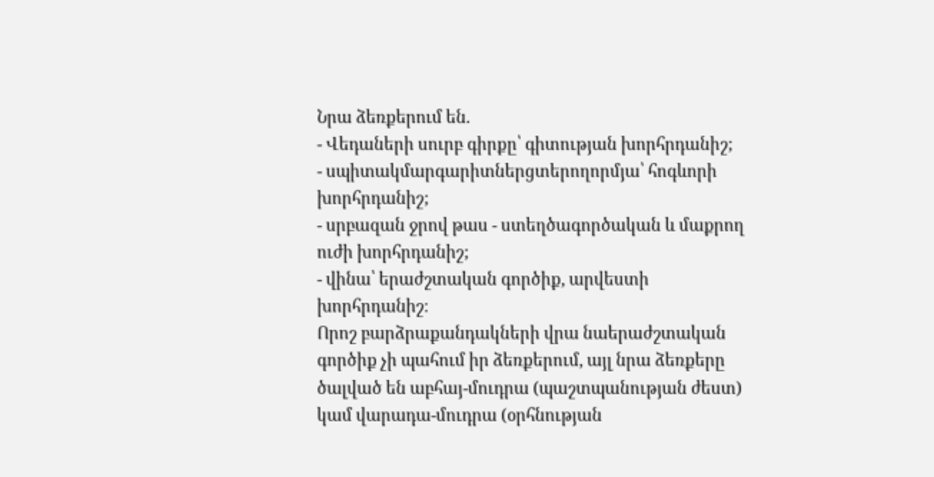Նրա ձեռքերում են.
- Վեդաների սուրբ գիրքը՝ գիտության խորհրդանիշ;
- սպիտակմարգարիտներցտերողորմյա՝ հոգևորի խորհրդանիշ;
- սրբազան ջրով թաս - ստեղծագործական և մաքրող ուժի խորհրդանիշ;
- վինա՝ երաժշտական գործիք, արվեստի խորհրդանիշ։
Որոշ բարձրաքանդակների վրա նաերաժշտական գործիք չի պահում իր ձեռքերում, այլ նրա ձեռքերը ծալված են աբհայ-մուդրա (պաշտպանության ժեստ) կամ վարադա-մուդրա (օրհնության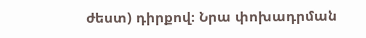ժեստ) դիրքով։ Նրա փոխադրման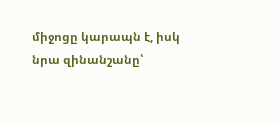միջոցը կարապն է, իսկ նրա զինանշանը՝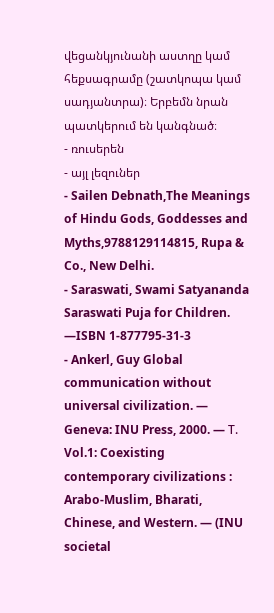վեցանկյունանի աստղը կամ հեքսագրամը (շատկոպա կամ սադյանտրա)։ Երբեմն նրան պատկերում են կանգնած։
- ռուսերեն
- այլ լեզուներ
- Sailen Debnath,The Meanings of Hindu Gods, Goddesses and Myths,9788129114815, Rupa & Co., New Delhi.
- Saraswati, Swami Satyananda Saraswati Puja for Children. —ISBN 1-877795-31-3
- Ankerl, Guy Global communication without universal civilization. — Geneva: INU Press, 2000. — Т. Vol.1: Coexisting contemporary civilizations : Arabo-Muslim, Bharati, Chinese, and Western. — (INU societal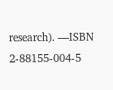research). —ISBN 2-88155-004-5